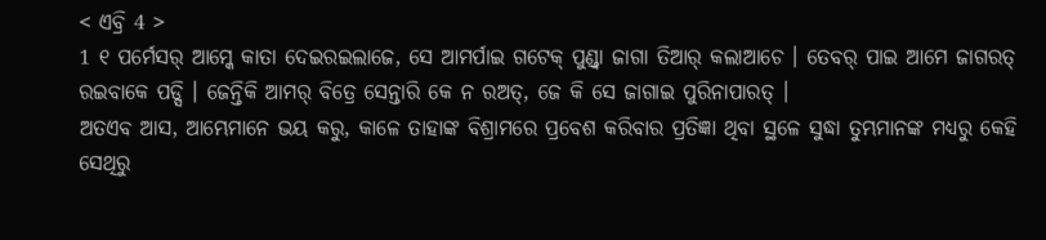< ଏବ୍ରି 4 >
1 ୧ ପର୍ମେସର୍ ଆମ୍କେ କାତା ଦେଇରଇଲାଜେ, ସେ ଆମର୍ପାଇ ଗଟେକ୍ ପୁଣ୍ଡ୍ବା ଜାଗା ତିଆର୍ କଲାଆଚେ । ତେବର୍ ପାଇ ଆମେ ଜାଗରତ୍ ରଇବାକେ ପଡ୍ସି । ଜେନ୍ତିକି ଆମର୍ ବିତ୍ରେ ସେନ୍ତାରି କେ ନ ରଅତ୍, ଜେ କି ସେ ଜାଗାଇ ପୁରିନାପାରତ୍ ।
ଅତଏବ ଆସ, ଆମ୍ଭେମାନେ ଭୟ କରୁ, କାଳେ ତାହାଙ୍କ ବିଶ୍ରାମରେ ପ୍ରବେଶ କରିବାର ପ୍ରତିଜ୍ଞା ଥିବା ସ୍ଥଳେ ସୁଦ୍ଧା ତୁମ୍ଭମାନଙ୍କ ମଧ୍ୟରୁ କେହି ସେଥିରୁ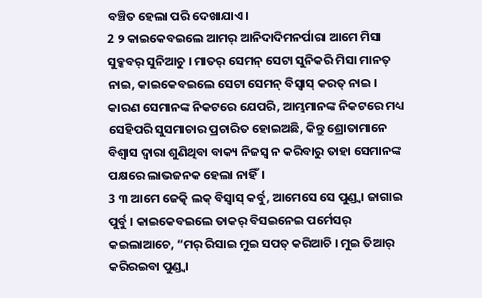ବଞ୍ଚିତ ହେଲା ପରି ଦେଖାଯାଏ।
2 ୨ କାଇକେବଇଲେ ଆମର୍ ଆନିଦାଦିମନର୍ପାରା ଆମେ ମିସା ସୁବ୍କବର୍ ସୁନିଆଚୁ । ମାତର୍ ସେମନ୍ ସେଟା ସୁନିକରି ମିସା ମାନତ୍ ନାଇ, କାଇକେବଇଲେ ସେଟା ସେମନ୍ ବିସ୍ବାସ୍ କରତ୍ ନାଇ ।
କାରଣ ସେମାନଙ୍କ ନିକଟରେ ଯେପରି, ଆମ୍ଭମାନଙ୍କ ନିକଟରେ ମଧ୍ୟ ସେହିପରି ସୁସମାଚାର ପ୍ରଚାରିତ ହୋଇଅଛି, କିନ୍ତୁ ଶ୍ରୋତାମାନେ ବିଶ୍ୱାସ ଦ୍ୱାରା ଶୁଣିଥିବା ବାକ୍ୟ ନିଜସ୍ୱ ନ କରିବାରୁ ତାହା ସେମାନଙ୍କ ପକ୍ଷରେ ଲାଭଜନକ ହେଲା ନାହିଁ।
3 ୩ ଆମେ ଜେତ୍କି ଲକ୍ ବିସ୍ବାସ୍ କର୍ବୁ, ଆମେସେ ସେ ପୁଣ୍ଡ୍ବା ଜାଗାଇ ପୁର୍ବୁ । କାଇକେବଇଲେ ତାକର୍ ବିସଇନେଇ ପର୍ମେସର୍ କଇଲାଆଚେ, “ମର୍ ରିସାଇ ମୁଇ ସପତ୍ କରିଆଚି । ମୁଇ ତିଆର୍ କରିରଇବା ପୁଣ୍ଡ୍ବା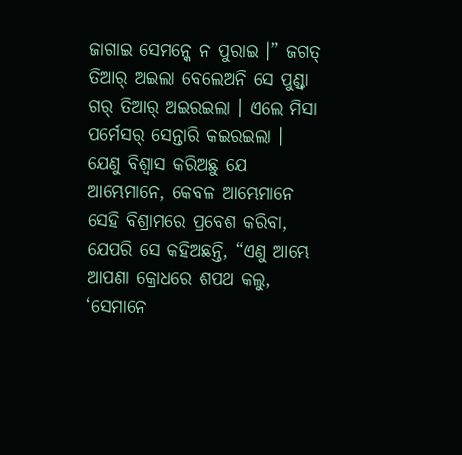ଜାଗାଇ ସେମନ୍କେ ନ ପୁରାଇ ।” ଜଗତ୍ ତିଆର୍ ଅଇଲା ବେଲେଅନି ସେ ପୁଣ୍ଡ୍ବା ଗର୍ ତିଆର୍ ଅଇରଇଲା । ଏଲେ ମିସା ପର୍ମେସର୍ ସେନ୍ତାରି କଇରଇଲା ।
ଯେଣୁ ବିଶ୍ୱାସ କରିଅଛୁ ଯେ ଆମ୍ଭେମାନେ, କେବଳ ଆମ୍ଭେମାନେ ସେହି ବିଶ୍ରାମରେ ପ୍ରବେଶ କରିବା, ଯେପରି ସେ କହିଅଛନ୍ତି, “ଏଣୁ ଆମ୍ଭେ ଆପଣା କ୍ରୋଧରେ ଶପଥ କଲୁ, ‘ସେମାନେ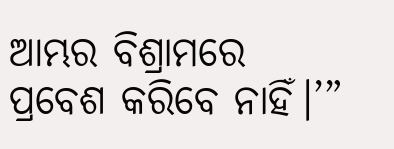ଆମ୍ଭର ବିଶ୍ରାମରେ ପ୍ରବେଶ କରିବେ ନାହିଁ।’”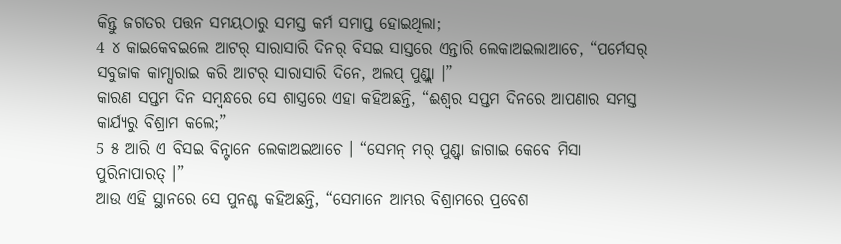କିନ୍ତୁ ଜଗତର ପତ୍ତନ ସମୟଠାରୁ ସମସ୍ତ କର୍ମ ସମାପ୍ତ ହୋଇଥିଲା;
4 ୪ କାଇକେବଇଲେ ଆଟର୍ ସାରାସାରି ଦିନର୍ ବିସଇ ସାସ୍ତରେ ଏନ୍ତାରି ଲେକାଅଇଲାଆଚେ, “ପର୍ମେସର୍ ସବୁଜାକ କାମ୍ସାରାଇ କରି ଆଟର୍ ସାରାସାରି ଦିନେ, ଅଲପ୍ ପୁଣ୍ଡ୍ଲା ।”
କାରଣ ସପ୍ତମ ଦିନ ସମ୍ବନ୍ଧରେ ସେ ଶାସ୍ତ୍ରରେ ଏହା କହିଅଛନ୍ତି, “ଈଶ୍ବର ସପ୍ତମ ଦିନରେ ଆପଣାର ସମସ୍ତ କାର୍ଯ୍ୟରୁ ବିଶ୍ରାମ କଲେ;”
5 ୫ ଆରି ଏ ବିସଇ ବିନ୍ଟାନେ ଲେକାଅଇଆଚେ । “ସେମନ୍ ମର୍ ପୁଣ୍ଡ୍ବା ଜାଗାଇ କେବେ ମିସା ପୁରିନାପାରତ୍ ।”
ଆଉ ଏହି ସ୍ଥାନରେ ସେ ପୁନଶ୍ଚ କହିଅଛନ୍ତି, “ସେମାନେ ଆମ୍ଭର ବିଶ୍ରାମରେ ପ୍ରବେଶ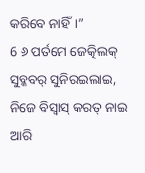କରିବେ ନାହିଁ।”
6 ୬ ପର୍ତମେ ଜେତ୍କିଲକ୍ ସୁବ୍କବର୍ ସୁନିରଇଲାଇ, ନିଜେ ବିସ୍ବାସ୍ କରତ୍ ନାଇ ଆରି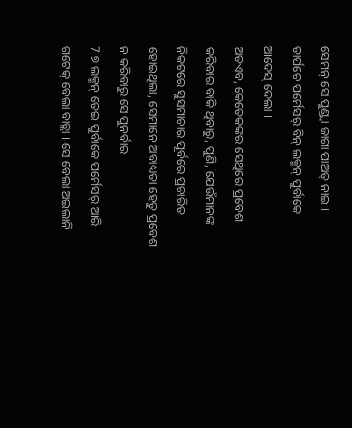ସେମନ୍ ସେ ପୁଣ୍ଡ୍ବା ଜାଗା ପାଅତ୍ ନାଇ । ତାର୍ପଚେ ପର୍ମେସର୍ ବିନ୍ ଲକ୍ମନ୍ ପୁର୍ବାକେ ଆଦେସ୍ ଦେଲା ।
ଅତଏବ, କେତେକଙ୍କର ସେଥିରେ ପ୍ରବେଶ କରିବାର ବାକି ଥିବାରୁ, ପୁଣି, ଯେଉଁମାନଙ୍କ ନିକଟରେ ସୁସମାଚାର ପୂର୍ବରେ ପ୍ରଚାରିତ ହୋଇଥିଲା, ସେମାନେ ଅବାଧ୍ୟତା ହେତୁ ପ୍ରବେଶ ନ କରିବାରୁ ସେ ପୁନର୍ବାର
7 ୭ ଲକ୍ମନ୍ ତେଇ ପୁର୍ବାକେ ପର୍ମେସର୍ ଆରି ଗଟେକ୍ ବେଲା ବାଚ୍ଲା । ସେ ବେଲା ଅଇଲାନି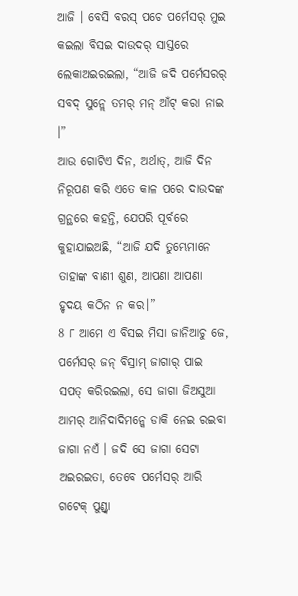ଆଜି । ବେସି ବରସ୍ ପଚେ ପର୍ମେସର୍ ମୁଇ କଇଲା ବିସଇ ଦାଉଦର୍ ସାସ୍ତରେ ଲେକାଅଇରଇଲା, “ଆଜି ଜଦି ପର୍ମେସରର୍ ସବଦ୍ ସୁନ୍ଲେ ତମର୍ ମନ୍ ଆଁଟ୍ କରା ନାଇ ।”
ଆଉ ଗୋଟିଏ ଦିନ, ଅର୍ଥାତ୍, ଆଜି ଦିନ ନିରୂପଣ କରି ଏତେ କାଳ ପରେ ଦାଉଦଙ୍କ ଗ୍ରନ୍ଥରେ କହନ୍ତି, ଯେପରି ପୂର୍ବରେ କୁହାଯାଇଅଛି, “ଆଜି ଯଦି ତୁମ୍ଭେମାନେ ତାହାଙ୍କ ବାଣୀ ଶୁଣ, ଆପଣା ଆପଣା ହୃଦୟ କଠିନ ନ କର।”
8 ୮ ଆମେ ଏ ବିସଇ ମିସା ଜାନିଆଚୁ ଜେ, ପର୍ମେସର୍ ଜନ୍ ବିସ୍ରାମ୍ ଜାଗାର୍ ପାଇ ସପତ୍ କରିରଇଲା, ସେ ଜାଗା ଜିଅସୁଆ ଆମର୍ ଆନିଦାଦିମନ୍କେ ଡାକି ନେଇ ରଇବା ଜାଗା ନଏଁ । ଜଦି ସେ ଜାଗା ସେଟା ଅଇରଇତା, ତେବେ ପର୍ମେସର୍ ଆରି ଗଟେକ୍ ପୁଣ୍ଡ୍ବା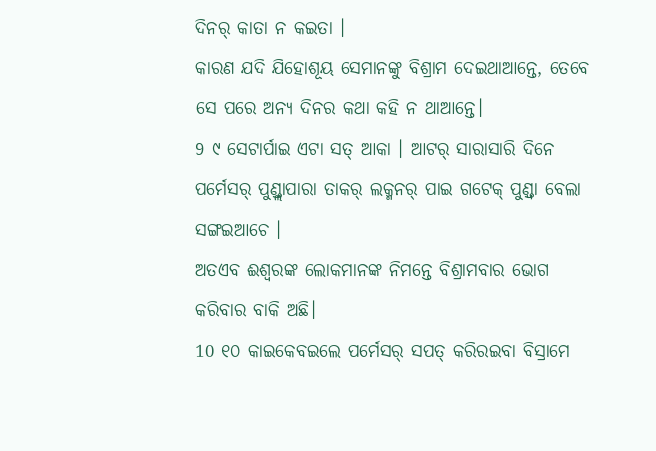ଦିନର୍ କାତା ନ କଇତା ।
କାରଣ ଯଦି ଯିହୋଶୂୟ ସେମାନଙ୍କୁ ବିଶ୍ରାମ ଦେଇଥାଆନ୍ତେ, ତେବେ ସେ ପରେ ଅନ୍ୟ ଦିନର କଥା କହି ନ ଥାଆନ୍ତେ।
9 ୯ ସେଟାର୍ପାଇ ଏଟା ସତ୍ ଆକା । ଆଟର୍ ସାରାସାରି ଦିନେ ପର୍ମେସର୍ ପୁଣ୍ଡ୍ଲାପାରା ତାକର୍ ଲକ୍ମନର୍ ପାଇ ଗଟେକ୍ ପୁଣ୍ଡ୍ବା ବେଲା ସଙ୍ଗଇଆଚେ ।
ଅତଏବ ଈଶ୍ବରଙ୍କ ଲୋକମାନଙ୍କ ନିମନ୍ତେ ବିଶ୍ରାମବାର ଭୋଗ କରିବାର ବାକି ଅଛି।
10 ୧୦ କାଇକେବଇଲେ ପର୍ମେସର୍ ସପତ୍ କରିରଇବା ବିସ୍ରାମେ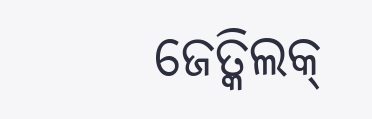ଜେତ୍କିଲକ୍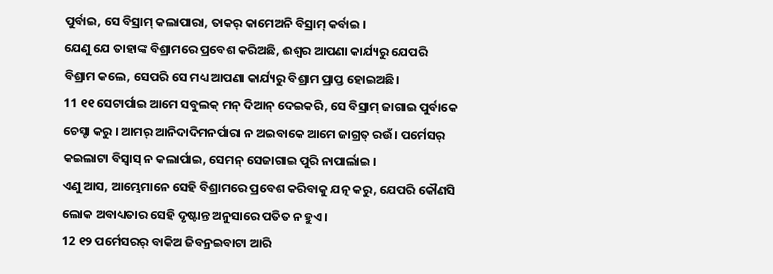ପୁର୍ବାଇ, ସେ ବିସ୍ରାମ୍ କଲାପାରା, ତାକର୍ କାମେଅନି ବିସ୍ରାମ୍ କର୍ବାଇ ।
ଯେଣୁ ଯେ ତାହାଙ୍କ ବିଶ୍ରାମରେ ପ୍ରବେଶ କରିଅଛି, ଈଶ୍ବର ଆପଣା କାର୍ଯ୍ୟରୁ ଯେପରି ବିଶ୍ରାମ କଲେ, ସେପରି ସେ ମଧ୍ୟ ଆପଣା କାର୍ଯ୍ୟରୁ ବିଶ୍ରାମ ପ୍ରାପ୍ତ ହୋଇଅଛି।
11 ୧୧ ସେଟାର୍ପାଇ ଆମେ ସବୁଲକ୍ ମନ୍ ଦିଆନ୍ ଦେଇକରି, ସେ ବିସ୍ରାମ୍ ଜାଗାଇ ପୁର୍ବାକେ ଚେସ୍ଟା କରୁ । ଆମର୍ ଆନିଦାଦିମନର୍ପାରା ନ ଅଇବାକେ ଆମେ ଜାଗ୍ରତ୍ ରଉଁ । ପର୍ମେସର୍ କଇଲାଟା ବିସ୍ବାସ୍ ନ କଲାର୍ପାଇ, ସେମନ୍ ସେଜାଗାଇ ପୁରି ନାପାର୍ଲାଇ ।
ଏଣୁ ଆସ, ଆମ୍ଭେମାନେ ସେହି ବିଶ୍ରାମରେ ପ୍ରବେଶ କରିବାକୁ ଯତ୍ନ କରୁ, ଯେପରି କୌଣସି ଲୋକ ଅବାଧ୍ୟତାର ସେହି ଦୃଷ୍ଟାନ୍ତ ଅନୁସାରେ ପତିତ ନ ହୁଏ।
12 ୧୨ ପର୍ମେସରର୍ ବାକିଅ ଜିବନ୍ରଇବାଟା ଆରି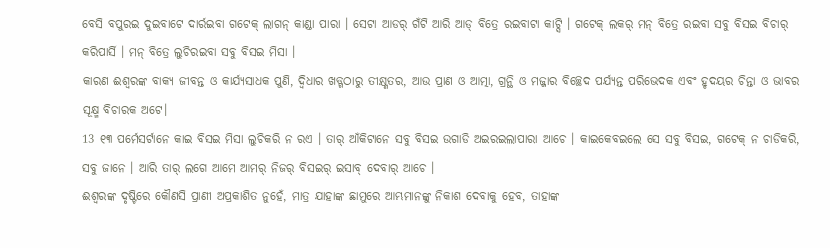ବେସି ବପୁରଇ ଦୁଇବାଟେ ଦାର୍ରଇବା ଗଟେକ୍ ଲାଗନ୍ କାଣ୍ଡା ପାରା । ସେଟା ଆଡର୍ ଗଁଟି ଆରି ଆଡ୍ ବିତ୍ରେ ରଇବାଟା କାଟ୍ସି । ଗଟେକ୍ ଲକର୍ ମନ୍ ବିତ୍ରେ ରଇବା ସବୁ ବିସଇ ବିଚାର୍ କରିପାର୍ସି । ମନ୍ ବିତ୍ରେ ଲୁଚିରଇବା ସବୁ ବିସଇ ମିସା ।
କାରଣ ଈଶ୍ବରଙ୍କ ବାକ୍ୟ ଜୀବନ୍ତ ଓ କାର୍ଯ୍ୟସାଧକ ପୁଣି, ଦ୍ୱିଧାର ଖଡ୍ଗଠାରୁ ତୀକ୍ଷ୍ଣତର, ଆଉ ପ୍ରାଣ ଓ ଆତ୍ମା, ଗ୍ରନ୍ଥି ଓ ମଜ୍ଜାର ବିଚ୍ଛେଦ ପର୍ଯ୍ୟନ୍ତ ପରିଭେଦକ ଏବଂ ହୃଦୟର ଚିନ୍ତା ଓ ଭାବର ସୂକ୍ଷ୍ମ ବିଚାରକ ଅଟେ।
13 ୧୩ ପର୍ମେସର୍ଟାନେ କାଇ ବିସଇ ମିସା ଲୁଚିକରି ନ ରଏ । ତାର୍ ଆଁକିଟାନେ ସବୁ ବିସଇ ଉଗାଡି ଅଇରଇଲାପାରା ଆଚେ । କାଇକେବଇଲେ ସେ ସବୁ ବିସଇ, ଗଟେକ୍ ନ ଚାଡିକରି, ସବୁ ଜାନେ । ଆରି ତାର୍ ଲଗେ ଆମେ ଆମର୍ ନିଜର୍ ବିସଇର୍ ଇସାବ୍ ଦେବାର୍ ଆଚେ ।
ଈଶ୍ବରଙ୍କ ଦୃଷ୍ଟିରେ କୌଣସି ପ୍ରାଣୀ ଅପ୍ରକାଶିତ ନୁହେଁ, ମାତ୍ର ଯାହାଙ୍କ ଛାମୁରେ ଆମ୍ଭମାନଙ୍କୁ ନିକାଶ ଦେବାକୁ ହେବ, ତାହାଙ୍କ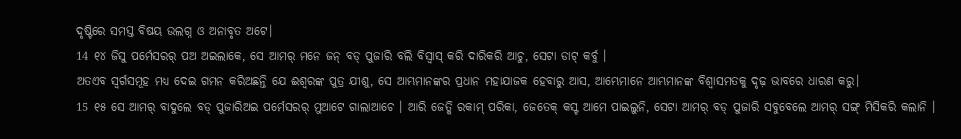ଦୃଷ୍ଟିରେ ସମସ୍ତ ବିଷୟ ଉଲଗ୍ନ ଓ ଅନାବୃତ ଅଟେ।
14 ୧୪ ଜିସୁ ପର୍ମେସରର୍ ପଅ ଅଇଲାକେ, ସେ ଆମର୍ ମନେ ଜନ୍ ବଡ୍ ପୁଜାରି ବଲି ବିସ୍ବାସ୍ କରି ଦାରିକରି ଆଚୁ, ସେଟା ଡାଟ୍ କର୍ବୁ ।
ଅତଏବ ସ୍ୱର୍ଗସମୂହ ମଧ୍ୟ ଦେଇ ଗମନ କରିଅଛନ୍ତି ଯେ ଈଶ୍ବରଙ୍କ ପୁତ୍ର ଯୀଶୁ, ସେ ଆମ୍ଭମାନଙ୍କର ପ୍ରଧାନ ମହାଯାଜକ ହେବାରୁ ଆସ, ଆମ୍ଭେମାନେ ଆମ୍ଭମାନଙ୍କ ବିଶ୍ୱାସମତକୁ ଦୃଢ଼ ଭାବରେ ଧାରଣ କରୁ।
15 ୧୫ ସେ ଆମର୍ ବାଦୁଲେ ବଡ୍ ପୁଜାରିଅଇ ପର୍ମେସରର୍ ମୁଆଟେ ଗାଲାଆଚେ । ଆରି ଜେତ୍କି ରକାମ୍ ପରିକା, ଜେତେକ୍ କସ୍ଟ ଆମେ ପାଇଲୁନି, ସେଟା ଆମର୍ ବଡ୍ ପୁଜାରି ସବୁବେଲେ ଆମର୍ ସଙ୍ଗ୍ ମିସିକରି କଲାନି ।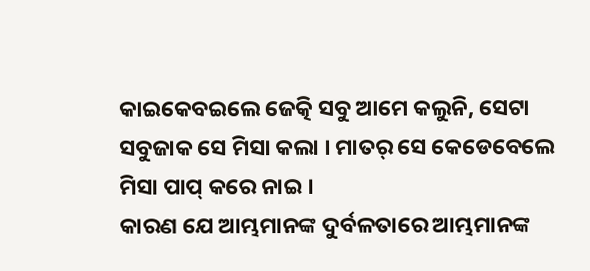କାଇକେବଇଲେ ଜେତ୍କି ସବୁ ଆମେ କଲୁନି, ସେଟା ସବୁଜାକ ସେ ମିସା କଲା । ମାତର୍ ସେ କେଡେବେଲେ ମିସା ପାପ୍ କରେ ନାଇ ।
କାରଣ ଯେ ଆମ୍ଭମାନଙ୍କ ଦୁର୍ବଳତାରେ ଆମ୍ଭମାନଙ୍କ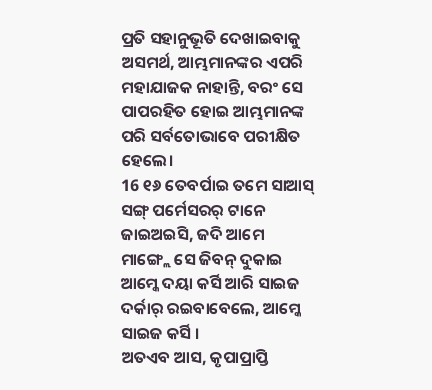ପ୍ରତି ସହାନୁଭୂତି ଦେଖାଇବାକୁ ଅସମର୍ଥ, ଆମ୍ଭମାନଙ୍କର ଏପରି ମହାଯାଜକ ନାହାନ୍ତି, ବରଂ ସେ ପାପରହିତ ହୋଇ ଆମ୍ଭମାନଙ୍କ ପରି ସର୍ବତୋଭାବେ ପରୀକ୍ଷିତ ହେଲେ।
16 ୧୬ ତେବର୍ପାଇ ତମେ ସାଆସ୍ ସଙ୍ଗ୍ ପର୍ମେସରର୍ ଟାନେ ଜାଇଅଇସି, ଜଦି ଆମେ ମାଙ୍ଗ୍ଲେ ସେ ଜିବନ୍ ଦୁକାଇ ଆମ୍କେ ଦୟା କର୍ସି ଆରି ସାଇଜ ଦର୍କାର୍ ରଇବାବେଲେ, ଆମ୍କେ ସାଇଜ କର୍ସି ।
ଅତଏବ ଆସ, କୃପାପ୍ରାପ୍ତି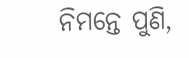ନିମନ୍ତେ ପୁଣି,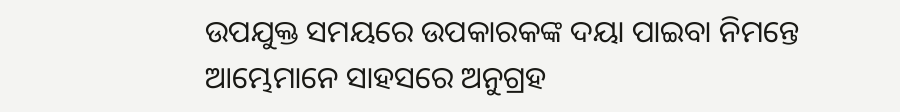ଉପଯୁକ୍ତ ସମୟରେ ଉପକାରକଙ୍କ ଦୟା ପାଇବା ନିମନ୍ତେ ଆମ୍ଭେମାନେ ସାହସରେ ଅନୁଗ୍ରହ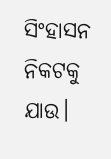ସିଂହାସନ ନିକଟକୁ ଯାଉ।